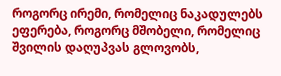როგორც ირემი, რომელიც ნაკადულებს ეფერება, როგორც მშობელი, რომელიც შვილის დაღუპვას გლოვობს,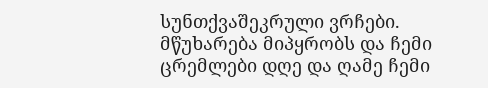სუნთქვაშეკრული ვრჩები. მწუხარება მიპყრობს და ჩემი ცრემლები დღე და ღამე ჩემი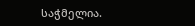საჭმელია.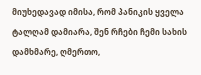მიუხედავად იმისა, რომ პანიკის ყველა ტალღამ დამიარა, შენ რჩები ჩემი სახის დამხმარე, ღმერთო,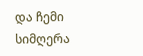და ჩემი სიმღერა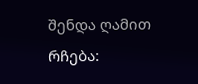შენდა ღამით რჩება: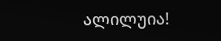ალილუია!